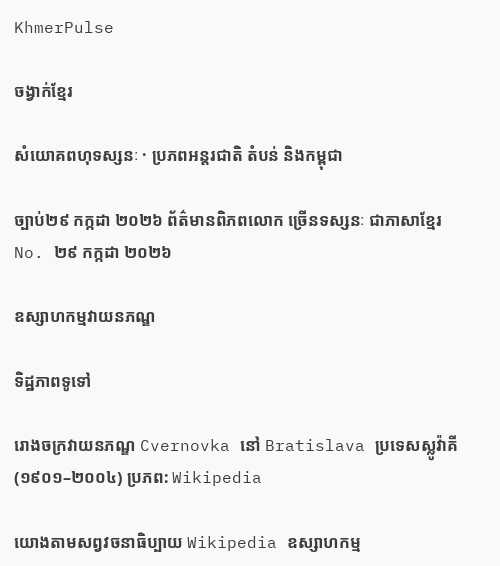KhmerPulse

ចង្វាក់ខ្មែរ

សំយោគពហុទស្សនៈ · ប្រភពអន្តរជាតិ តំបន់ និងកម្ពុជា

ច្បាប់២៩ កក្កដា ២០២៦ ព័ត៌មានពិភពលោក ច្រើនទស្សនៈ ជាភាសាខ្មែរ No. ២៩ កក្កដា ២០២៦

ឧស្សាហកម្មវាយនភណ្ឌ

ទិដ្ឋភាពទូទៅ

រោងចក្រវាយនភណ្ឌ Cvernovka នៅ Bratislava ប្រទេសស្លូវ៉ាគី (១៩០១–២០០៤) ប្រភព: Wikipedia

យោងតាមសព្វវចនាធិប្បាយ Wikipedia ឧស្សាហកម្ម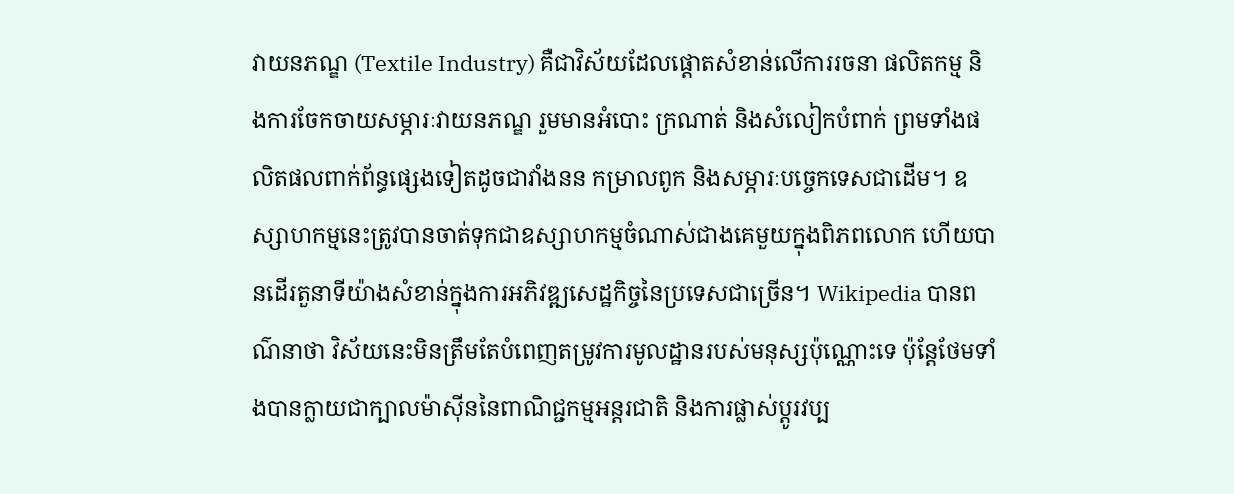វាយនភណ្ឌ (Textile Industry) គឺជាវិស័យដែលផ្តោតសំខាន់លើការរចនា ផលិតកម្ម និងការចែកចាយសម្ភារៈវាយនភណ្ឌ រួមមានអំបោះ ក្រណាត់ និងសំលៀកបំពាក់ ព្រមទាំងផលិតផលពាក់ព័ន្ធផ្សេងទៀតដូចជាវាំងនន កម្រាលពូក និងសម្ភារៈបច្ចេកទេសជាដើម។ ឧស្សាហកម្មនេះត្រូវបានចាត់ទុកជាឧស្សាហកម្មចំណាស់ជាងគេមួយក្នុងពិភពលោក ហើយបានដើរតួនាទីយ៉ាងសំខាន់ក្នុងការអភិវឌ្ឍសេដ្ឋកិច្ចនៃប្រទេសជាច្រើន។ Wikipedia បានពណ៌នាថា វិស័យនេះមិនត្រឹមតែបំពេញតម្រូវការមូលដ្ឋានរបស់មនុស្សប៉ុណ្ណោះទេ ប៉ុន្តែថែមទាំងបានក្លាយជាក្បាលម៉ាស៊ីននៃពាណិជ្ជកម្មអន្តរជាតិ និងការផ្លាស់ប្តូរវប្ប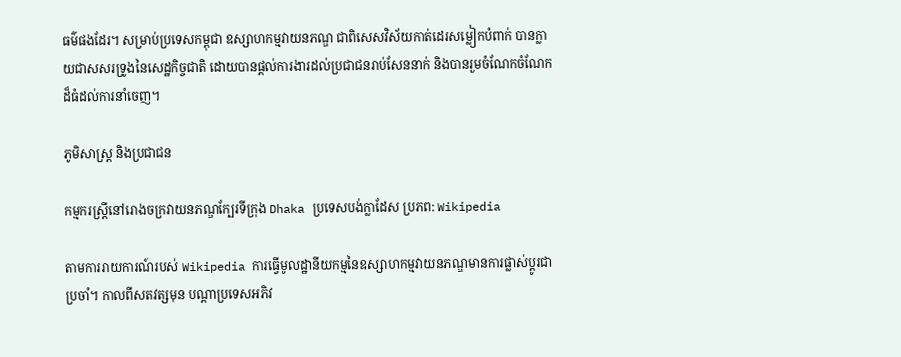ធម៌ផងដែរ។ សម្រាប់ប្រទេសកម្ពុជា ឧស្សាហកម្មវាយនភណ្ឌ ជាពិសេសវិស័យកាត់ដេរសម្លៀកបំពាក់ បានក្លាយជាសសរទ្រូងនៃសេដ្ឋកិច្ចជាតិ ដោយបានផ្តល់ការងារដល់ប្រជាជនរាប់សែននាក់ និងបានរួមចំណែកចំណែកដ៏ធំដល់ការនាំចេញ។

ភូមិសាស្ត្រ និងប្រជាជន

កម្មករស្ត្រីនៅរោងចក្រវាយនភណ្ឌក្បែរទីក្រុង Dhaka ប្រទេសបង់ក្លាដែស ប្រភព: Wikipedia

តាមការរាយការណ៍របស់ Wikipedia ការធ្វើមូលដ្ឋានីយកម្មនៃឧស្សាហកម្មវាយនភណ្ឌមានការផ្លាស់ប្តូរជាប្រចាំ។ កាលពីសតវត្សមុន បណ្តាប្រទេសអភិវ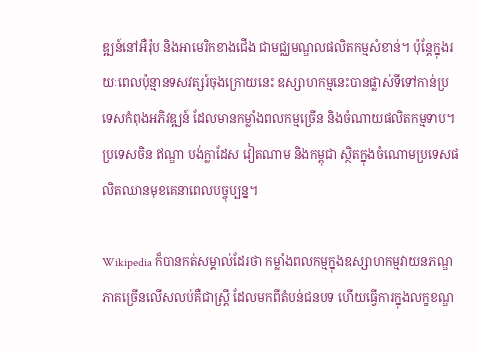ឌ្ឍន៍នៅអឺរ៉ុប និងអាមេរិកខាងជើង ជាមជ្ឈមណ្ឌលផលិតកម្មសំខាន់។ ប៉ុន្តែក្នុងរយៈពេលប៉ុន្មានទសវត្សរ៍ចុងក្រោយនេះ ឧស្សាហកម្មនេះបានផ្លាស់ទីទៅកាន់ប្រទេសកំពុងអភិវឌ្ឍន៍ ដែលមានកម្លាំងពលកម្មច្រើន និងចំណាយផលិតកម្មទាប។ ប្រទេសចិន ឥណ្ឌា បង់ក្លាដែស វៀតណាម និងកម្ពុជា ស្ថិតក្នុងចំណោមប្រទេសផលិតឈានមុខគេនាពេលបច្ចុប្បន្ន។

Wikipedia ក៏បានកត់សម្គាល់ដែរថា កម្លាំងពលកម្មក្នុងឧស្សាហកម្មវាយនភណ្ឌ ភាគច្រើនលើសលប់គឺជាស្ត្រី ដែលមកពីតំបន់ជនបទ ហើយធ្វើការក្នុងលក្ខខណ្ឌ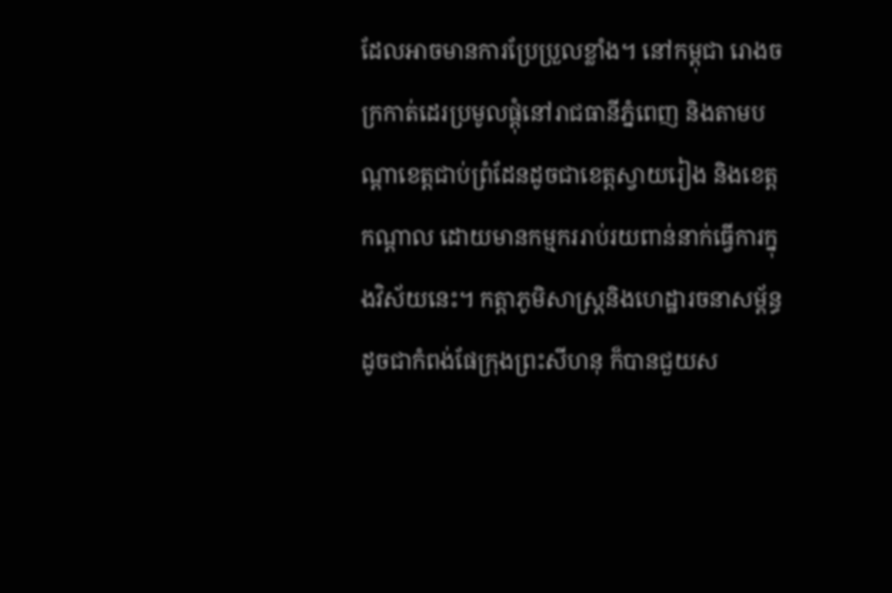ដែលអាចមានការប្រែប្រួលខ្លាំង។ នៅកម្ពុជា រោងចក្រកាត់ដេរប្រមូលផ្តុំនៅរាជធានីភ្នំពេញ និងតាមបណ្តាខេត្តជាប់ព្រំដែនដូចជាខេត្តស្វាយរៀង និងខេត្តកណ្តាល ដោយមានកម្មកររាប់រយពាន់នាក់ធ្វើការក្នុងវិស័យនេះ។ កត្តាភូមិសាស្ត្រនិងហេដ្ឋារចនាសម្ព័ន្ធ ដូចជាកំពង់ផែក្រុងព្រះសីហនុ ក៏បានជួយស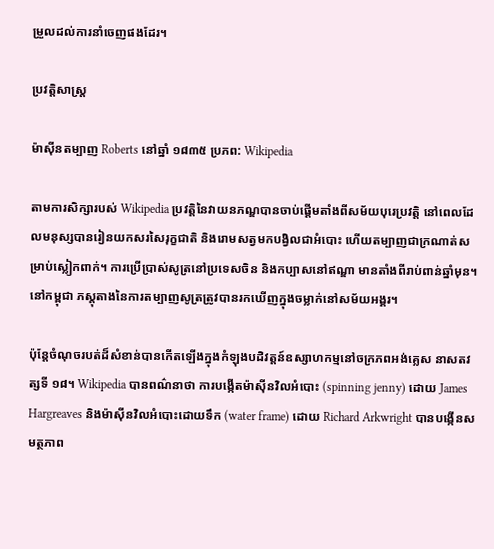ម្រួលដល់ការនាំចេញផងដែរ។

ប្រវត្តិសាស្ត្រ

ម៉ាស៊ីនតម្បាញ Roberts នៅឆ្នាំ ១៨៣៥ ប្រភព: Wikipedia

តាមការសិក្សារបស់ Wikipedia ប្រវត្តិនៃវាយនភណ្ឌបានចាប់ផ្តើមតាំងពីសម័យបុរេប្រវត្តិ នៅពេលដែលមនុស្សបានរៀនយកសរសៃរុក្ខជាតិ និងរោមសត្វមកបង្វិលជាអំបោះ ហើយតម្បាញជាក្រណាត់សម្រាប់ស្លៀកពាក់។ ការប្រើប្រាស់សូត្រនៅប្រទេសចិន និងកប្បាសនៅឥណ្ឌា មានតាំងពីរាប់ពាន់ឆ្នាំមុន។ នៅកម្ពុជា ភស្តុតាងនៃការតម្បាញសូត្រត្រូវបានរកឃើញក្នុងចម្លាក់នៅសម័យអង្គរ។

ប៉ុន្តែចំណុចរបត់ដ៏សំខាន់បានកើតឡើងក្នុងកំឡុងបដិវត្តន៍ឧស្សាហកម្មនៅចក្រភពអង់គ្លេស នាសតវត្សទី ១៨។ Wikipedia បានពណ៌នាថា ការបង្កើតម៉ាស៊ីនវិលអំបោះ (spinning jenny) ដោយ James Hargreaves និងម៉ាស៊ីនវិលអំបោះដោយទឹក (water frame) ដោយ Richard Arkwright បានបង្កើនសមត្ថភាព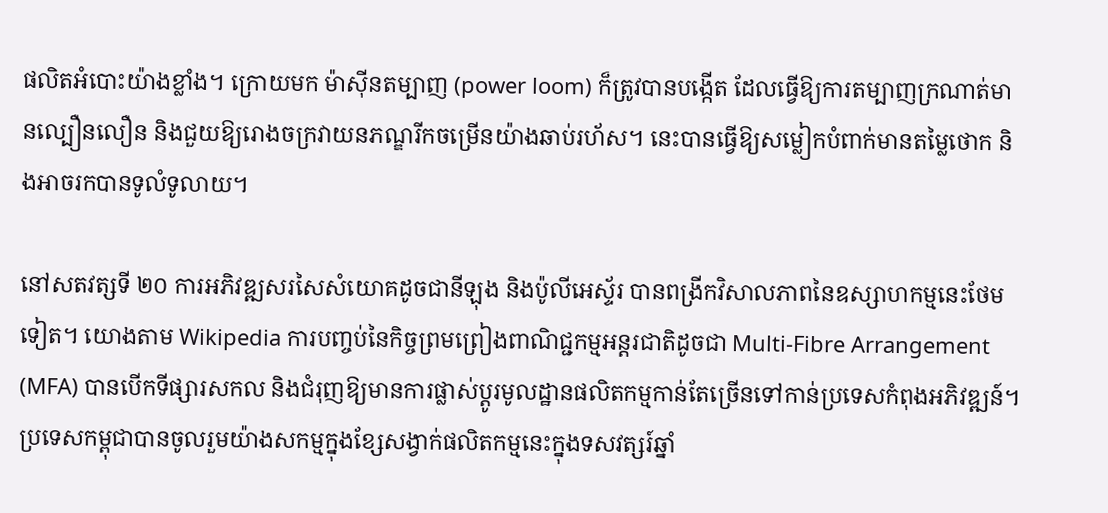ផលិតអំបោះយ៉ាងខ្លាំង។ ក្រោយមក ម៉ាស៊ីនតម្បាញ (power loom) ក៏ត្រូវបានបង្កើត ដែលធ្វើឱ្យការតម្បាញក្រណាត់មានល្បឿនលឿន និងជួយឱ្យរោងចក្រវាយនភណ្ឌរីកចម្រើនយ៉ាងឆាប់រហ័ស។ នេះបានធ្វើឱ្យសម្លៀកបំពាក់មានតម្លៃថោក និងអាចរកបានទូលំទូលាយ។

នៅសតវត្សទី ២០ ការអភិវឌ្ឍសរសៃសំយោគដូចជានីឡុង និងប៉ូលីអេស្ទ័រ បានពង្រីកវិសាលភាពនៃឧស្សាហកម្មនេះថែមទៀត។ យោងតាម Wikipedia ការបញ្ចប់នៃកិច្ចព្រមព្រៀងពាណិជ្ជកម្មអន្តរជាតិដូចជា Multi-Fibre Arrangement (MFA) បានបើកទីផ្សារសកល និងជំរុញឱ្យមានការផ្លាស់ប្តូរមូលដ្ឋានផលិតកម្មកាន់តែច្រើនទៅកាន់ប្រទេសកំពុងអភិវឌ្ឍន៍។ ប្រទេសកម្ពុជាបានចូលរួមយ៉ាងសកម្មក្នុងខ្សែសង្វាក់ផលិតកម្មនេះក្នុងទសវត្សរ៍ឆ្នាំ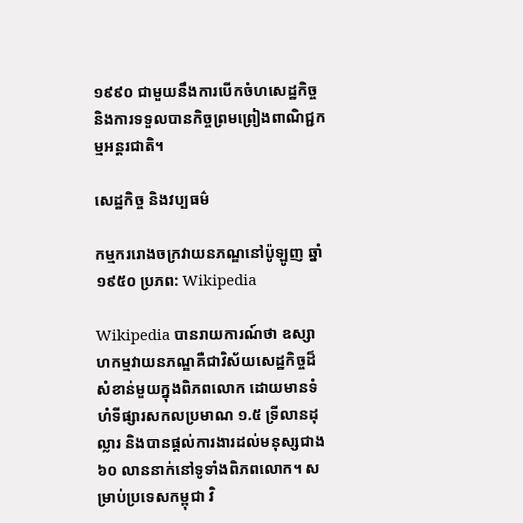១៩៩០ ជាមួយនឹងការបើកចំហសេដ្ឋកិច្ច និងការទទួលបានកិច្ចព្រមព្រៀងពាណិជ្ជកម្មអន្តរជាតិ។

សេដ្ឋកិច្ច និងវប្បធម៌

កម្មកររោងចក្រវាយនភណ្ឌនៅប៉ូឡូញ ឆ្នាំ ១៩៥០ ប្រភព: Wikipedia

Wikipedia បានរាយការណ៍ថា ឧស្សាហកម្មវាយនភណ្ឌគឺជាវិស័យសេដ្ឋកិច្ចដ៏សំខាន់មួយក្នុងពិភពលោក ដោយមានទំហំទីផ្សារសកលប្រមាណ ១.៥ ទ្រីលានដុល្លារ និងបានផ្តល់ការងារដល់មនុស្សជាង ៦០ លាននាក់នៅទូទាំងពិភពលោក។ សម្រាប់ប្រទេសកម្ពុជា វិ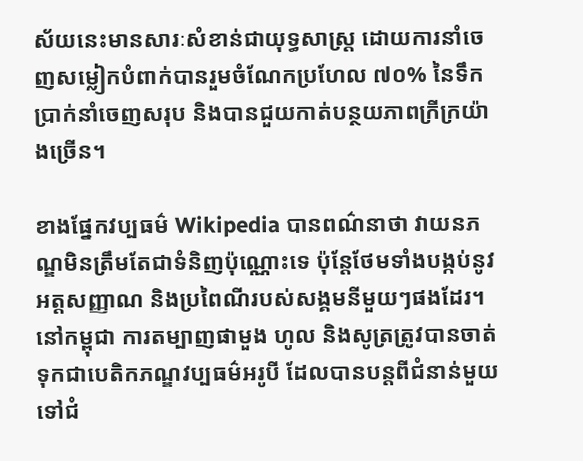ស័យនេះមានសារៈសំខាន់ជាយុទ្ធសាស្ត្រ ដោយការនាំចេញសម្លៀកបំពាក់បានរួមចំណែកប្រហែល ៧០% នៃទឹកប្រាក់នាំចេញសរុប និងបានជួយកាត់បន្ថយភាពក្រីក្រយ៉ាងច្រើន។

ខាងផ្នែកវប្បធម៌ Wikipedia បានពណ៌នាថា វាយនភណ្ឌមិនត្រឹមតែជាទំនិញប៉ុណ្ណោះទេ ប៉ុន្តែថែមទាំងបង្កប់នូវអត្តសញ្ញាណ និងប្រពៃណីរបស់សង្គមនីមួយៗផងដែរ។ នៅកម្ពុជា ការតម្បាញផាមួង ហូល និងសូត្រត្រូវបានចាត់ទុកជាបេតិកភណ្ឌវប្បធម៌អរូបី ដែលបានបន្តពីជំនាន់មួយទៅជំ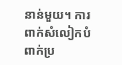នាន់មួយ។ ការពាក់សំលៀកបំពាក់ប្រ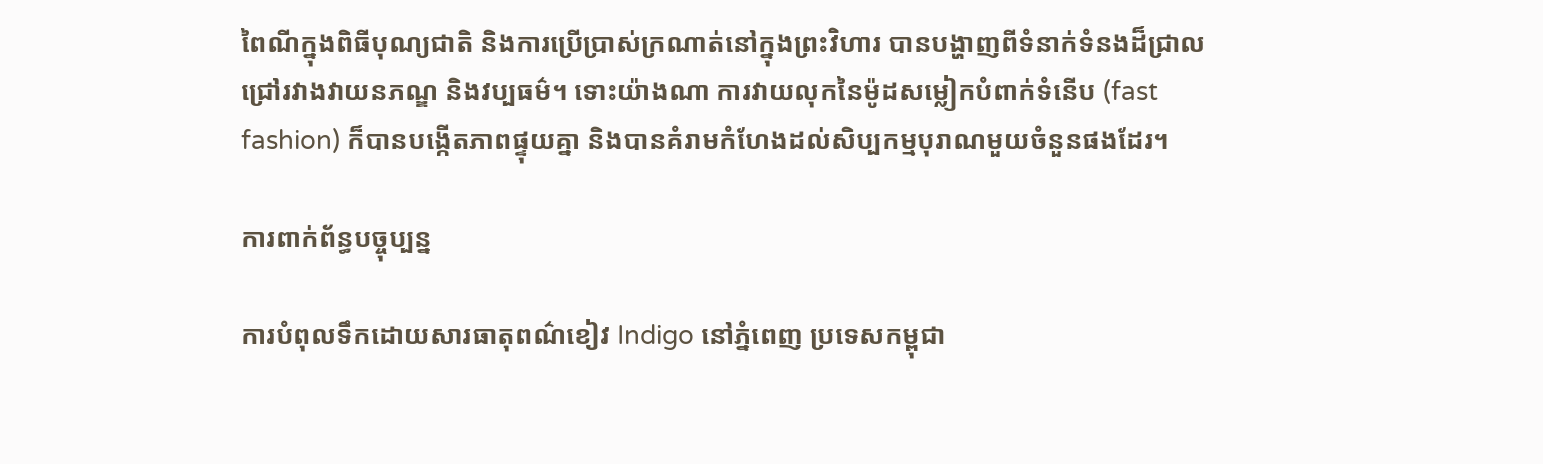ពៃណីក្នុងពិធីបុណ្យជាតិ និងការប្រើប្រាស់ក្រណាត់នៅក្នុងព្រះវិហារ បានបង្ហាញពីទំនាក់ទំនងដ៏ជ្រាលជ្រៅរវាងវាយនភណ្ឌ និងវប្បធម៌។ ទោះយ៉ាងណា ការវាយលុកនៃម៉ូដសម្លៀកបំពាក់ទំនើប (fast fashion) ក៏បានបង្កើតភាពផ្ទុយគ្នា និងបានគំរាមកំហែងដល់សិប្បកម្មបុរាណមួយចំនួនផងដែរ។

ការពាក់ព័ន្ធបច្ចុប្បន្ន

ការបំពុលទឹកដោយសារធាតុពណ៌ខៀវ Indigo នៅភ្នំពេញ ប្រទេសកម្ពុជា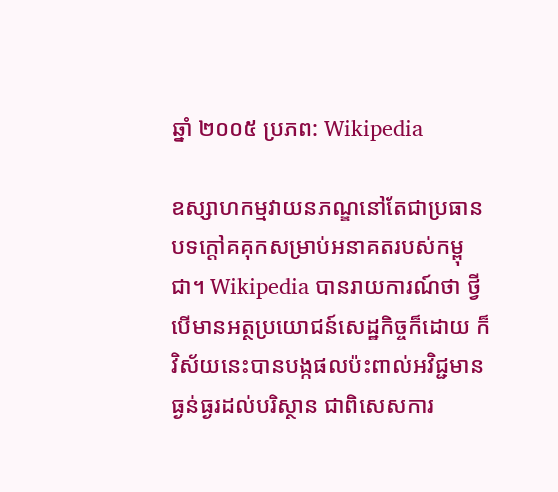ឆ្នាំ ២០០៥ ប្រភព: Wikipedia

ឧស្សាហកម្មវាយនភណ្ឌនៅតែជាប្រធានបទក្តៅគគុកសម្រាប់អនាគតរបស់កម្ពុជា។ Wikipedia បានរាយការណ៍ថា ថ្វីបើមានអត្ថប្រយោជន៍សេដ្ឋកិច្ចក៏ដោយ ក៏វិស័យនេះបានបង្កផលប៉ះពាល់អវិជ្ជមានធ្ងន់ធ្ងរដល់បរិស្ថាន ជាពិសេសការ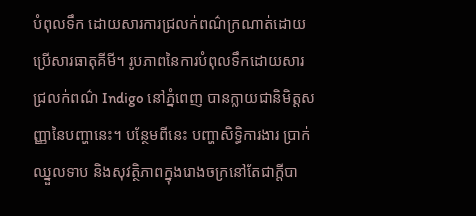បំពុលទឹក ដោយសារការជ្រលក់ពណ៌ក្រណាត់ដោយប្រើសារធាតុគីមី។ រូបភាពនៃការបំពុលទឹកដោយសារជ្រលក់ពណ៌ Indigo នៅភ្នំពេញ បានក្លាយជានិមិត្តសញ្ញានៃបញ្ហានេះ។ បន្ថែមពីនេះ បញ្ហាសិទ្ធិការងារ ប្រាក់ឈ្នួលទាប និងសុវត្ថិភាពក្នុងរោងចក្រនៅតែជាក្តីបា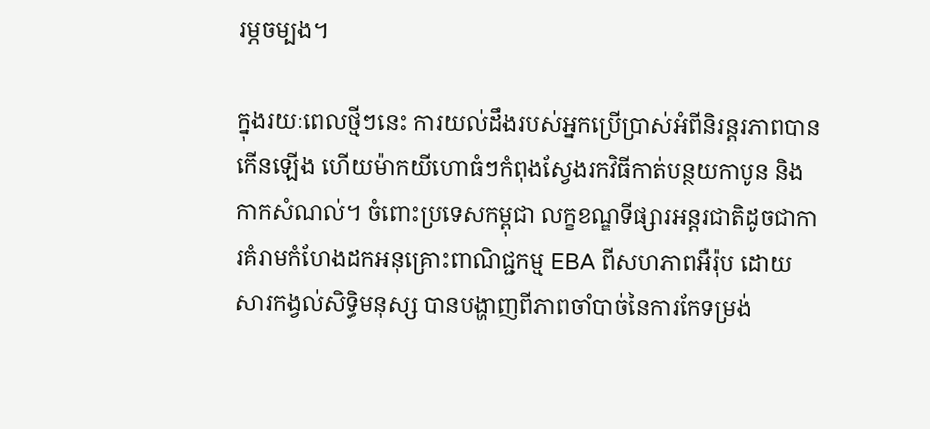រម្ភចម្បង។

ក្នុងរយៈពេលថ្មីៗនេះ ការយល់ដឹងរបស់អ្នកប្រើប្រាស់អំពីនិរន្តរភាពបានកើនឡើង ហើយម៉ាកយីហោធំៗកំពុងស្វែងរកវិធីកាត់បន្ថយកាបូន និងកាកសំណល់។ ចំពោះប្រទេសកម្ពុជា លក្ខខណ្ឌទីផ្សារអន្តរជាតិដូចជាការគំរាមកំហែងដកអនុគ្រោះពាណិជ្ជកម្ម EBA ពីសហភាពអឺរ៉ុប ដោយសារកង្វល់សិទ្ធិមនុស្ស បានបង្ហាញពីភាពចាំបាច់នៃការកែទម្រង់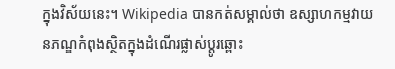ក្នុងវិស័យនេះ។ Wikipedia បានកត់សម្គាល់ថា ឧស្សាហកម្មវាយនភណ្ឌកំពុងស្ថិតក្នុងដំណើរផ្លាស់ប្តូរឆ្ពោះ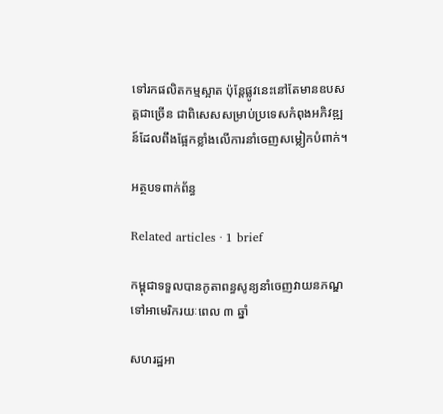ទៅរកផលិតកម្មស្អាត ប៉ុន្តែផ្លូវនេះនៅតែមានឧបសគ្គជាច្រើន ជាពិសេសសម្រាប់ប្រទេសកំពុងអភិវឌ្ឍន៍ដែលពឹងផ្អែកខ្លាំងលើការនាំចេញសម្លៀកបំពាក់។

អត្ថបទពាក់ព័ន្ធ

Related articles · 1 brief

កម្ពុជាទទួលបានកូតាពន្ធសូន្យនាំចេញវាយនភណ្ឌទៅអាមេរិករយៈពេល ៣ ឆ្នាំ

សហរដ្ឋអា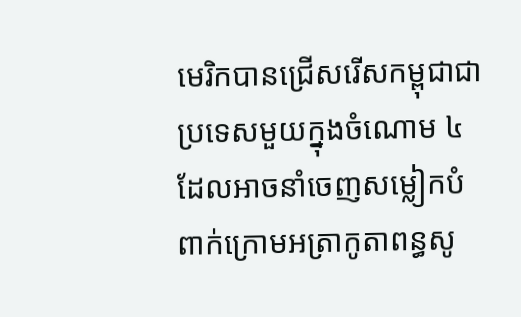មេរិកបានជ្រើសរើសកម្ពុជាជាប្រទេសមួយក្នុងចំណោម ៤ ដែលអាចនាំចេញសម្លៀកបំពាក់ក្រោមអត្រាកូតាពន្ធសូ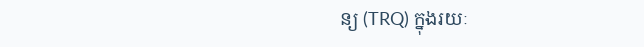ន្យ (TRQ) ក្នុងរយៈ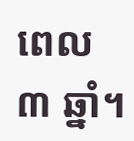ពេល ៣ ឆ្នាំ។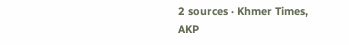2 sources · Khmer Times, AKP